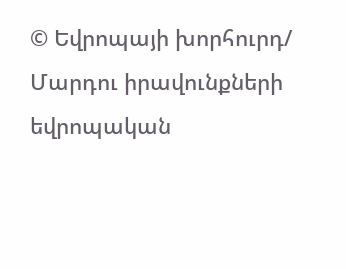© Եվրոպայի խորհուրդ/ Մարդու իրավունքների եվրոպական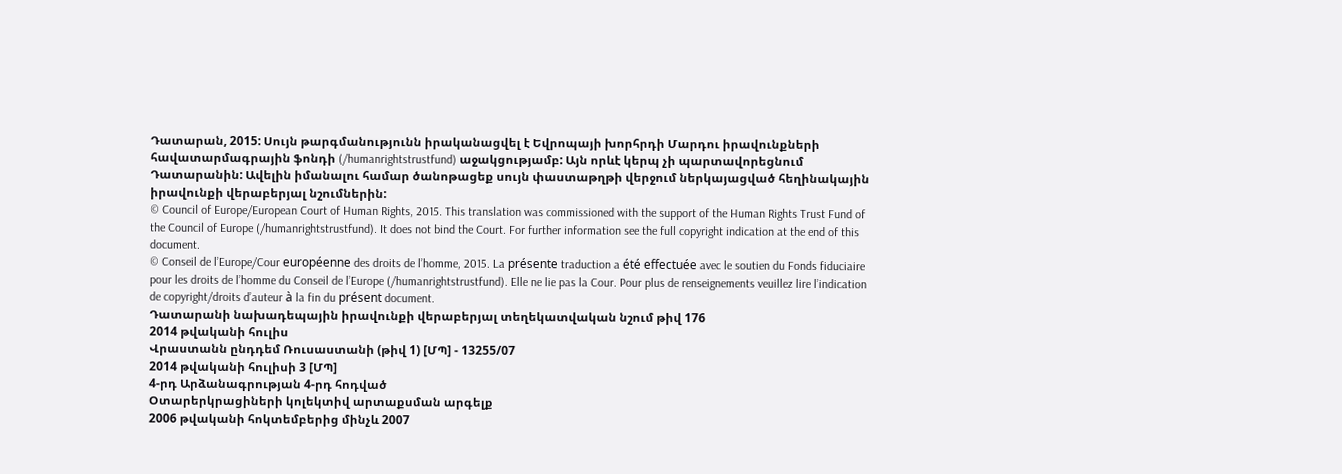Դատարան, 2015: Սույն թարգմանությունն իրականացվել է Եվրոպայի խորհրդի Մարդու իրավունքների հավատարմագրային ֆոնդի (/humanrightstrustfund) աջակցությամբ: Այն որևէ կերպ չի պարտավորեցնում Դատարանին: Ավելին իմանալու համար ծանոթացեք սույն փաստաթղթի վերջում ներկայացված հեղինակային իրավունքի վերաբերյալ նշումներին:
© Council of Europe/European Court of Human Rights, 2015. This translation was commissioned with the support of the Human Rights Trust Fund of the Council of Europe (/humanrightstrustfund). It does not bind the Court. For further information see the full copyright indication at the end of this document.
© Conseil de l’Europe/Cour européenne des droits de l’homme, 2015. La présente traduction a été effectuée avec le soutien du Fonds fiduciaire pour les droits de l’homme du Conseil de l’Europe (/humanrightstrustfund). Elle ne lie pas la Cour. Pour plus de renseignements veuillez lire l’indication de copyright/droits d’auteur à la fin du présent document.
Դատարանի նախադեպային իրավունքի վերաբերյալ տեղեկատվական նշում թիվ 176
2014 թվականի հուլիս
Վրաստանն ընդդեմ Ռուսաստանի (թիվ 1) [ՄՊ] - 13255/07
2014 թվականի հուլիսի 3 [ՄՊ]
4-րդ Արձանագրության 4-րդ հոդված
Օտարերկրացիների կոլեկտիվ արտաքսման արգելք
2006 թվականի հոկտեմբերից մինչև 2007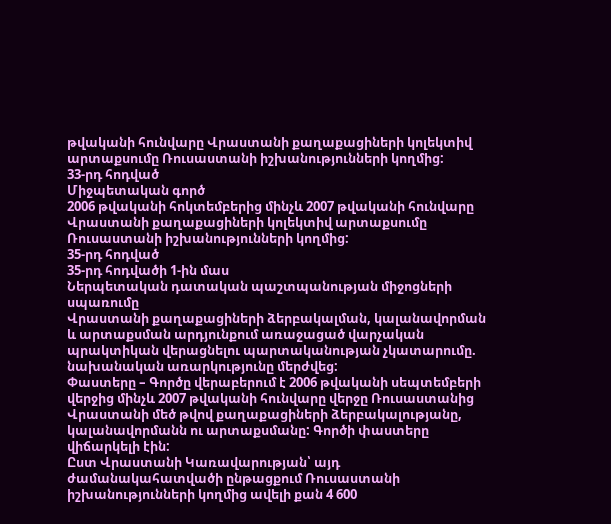թվականի հունվարը Վրաստանի քաղաքացիների կոլեկտիվ արտաքսումը Ռուսաստանի իշխանությունների կողմից:
33-րդ հոդված
Միջպետական գործ
2006 թվականի հոկտեմբերից մինչև 2007 թվականի հունվարը Վրաստանի քաղաքացիների կոլեկտիվ արտաքսումը Ռուսաստանի իշխանությունների կողմից:
35-րդ հոդված
35-րդ հոդվածի 1-ին մաս
Ներպետական դատական պաշտպանության միջոցների սպառումը
Վրաստանի քաղաքացիների ձերբակալման, կալանավորման և արտաքսման արդյունքում առաջացած վարչական պրակտիկան վերացնելու պարտականության չկատարումը. նախանական առարկությունը մերժվեց:
Փաստերը – Գործը վերաբերում է 2006 թվականի սեպտեմբերի վերջից մինչև 2007 թվականի հունվարը վերջը Ռուսաստանից Վրաստանի մեծ թվով քաղաքացիների ձերբակալությանը, կալանավորմանն ու արտաքսմանը: Գործի փաստերը վիճարկելի էին:
Ըստ Վրաստանի Կառավարության՝ այդ ժամանակահատվածի ընթացքում Ռուսաստանի իշխանությունների կողմից ավելի քան 4 600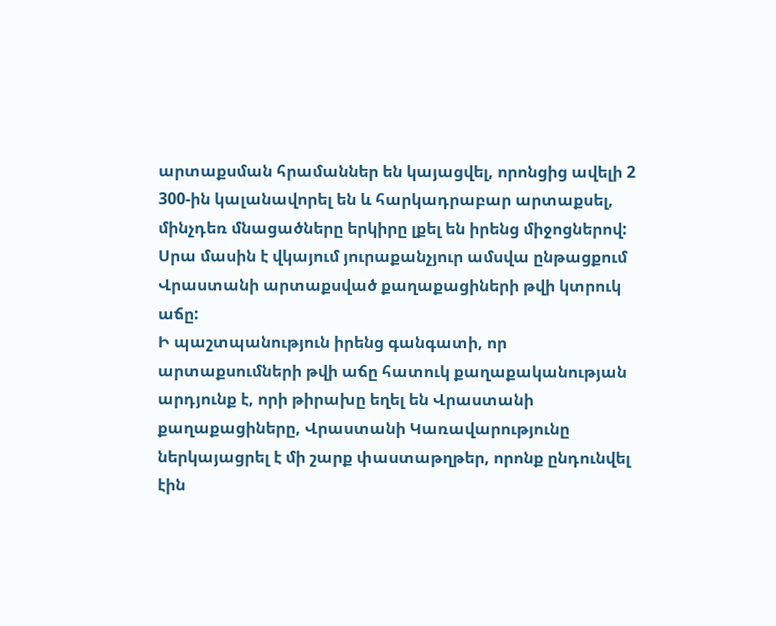արտաքսման հրամաններ են կայացվել, որոնցից ավելի 2 300-ին կալանավորել են և հարկադրաբար արտաքսել, մինչդեռ մնացածները երկիրը լքել են իրենց միջոցներով: Սրա մասին է վկայում յուրաքանչյուր ամսվա ընթացքում Վրաստանի արտաքսված քաղաքացիների թվի կտրուկ աճը:
Ի պաշտպանություն իրենց գանգատի, որ արտաքսումների թվի աճը հատուկ քաղաքականության արդյունք է, որի թիրախը եղել են Վրաստանի քաղաքացիները, Վրաստանի Կառավարությունը ներկայացրել է մի շարք փաստաթղթեր, որոնք ընդունվել էին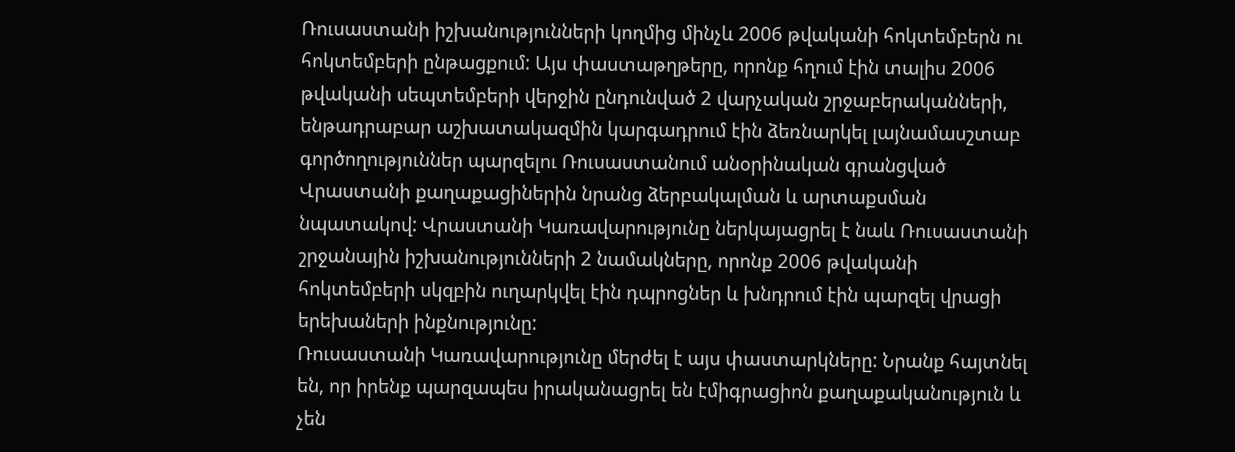Ռուսաստանի իշխանությունների կողմից մինչև 2006 թվականի հոկտեմբերն ու հոկտեմբերի ընթացքում: Այս փաստաթղթերը, որոնք հղում էին տալիս 2006 թվականի սեպտեմբերի վերջին ընդունված 2 վարչական շրջաբերականների, ենթադրաբար աշխատակազմին կարգադրում էին ձեռնարկել լայնամասշտաբ գործողություններ պարզելու Ռուսաստանում անօրինական գրանցված Վրաստանի քաղաքացիներին նրանց ձերբակալման և արտաքսման նպատակով: Վրաստանի Կառավարությունը ներկայացրել է նաև Ռուսաստանի շրջանային իշխանությունների 2 նամակները, որոնք 2006 թվականի հոկտեմբերի սկզբին ուղարկվել էին դպրոցներ և խնդրում էին պարզել վրացի երեխաների ինքնությունը:
Ռուսաստանի Կառավարությունը մերժել է այս փաստարկները: Նրանք հայտնել են, որ իրենք պարզապես իրականացրել են էմիգրացիոն քաղաքականություն և չեն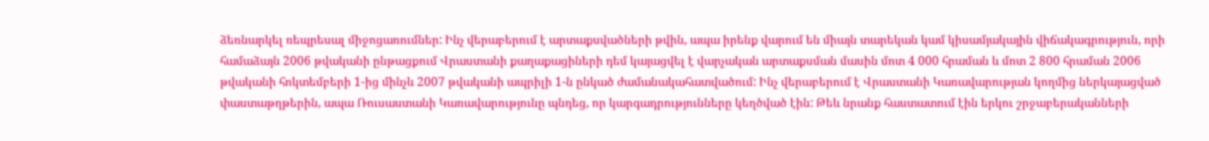ձեռնարկել ռեպրեսալ միջոցառումներ: Ինչ վերաբերում է արտաքսվածների թվին, ապա իրենք վարում են միայն տարեկան կամ կիսամյակային վիճակագրություն, որի համաձայն 2006 թվականի ընթացքում Վրաստանի քաղաքացիների դեմ կայացվել է վարչական արտաքսման մասին մոտ 4 000 հրաման և մոտ 2 800 հրաման 2006 թվականի հոկտեմբերի 1-ից մինչև 2007 թվականի ապրիլի 1-ն ընկած ժամանակահատվածում: Ինչ վերաբերում է Վրաստանի Կառավարության կողմից ներկայացված փաստաթղթերին, ապա Ռուսաստանի Կառավարությունը պնդեց, որ կարգադրությունները կեղծված էին: Թեև նրանք հաստատում էին երկու շրջաբերականների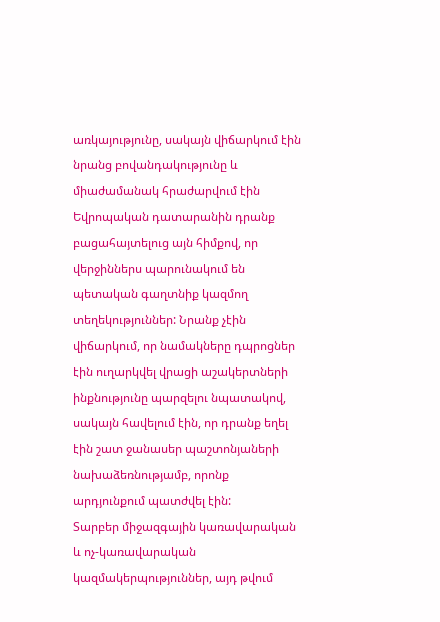առկայությունը, սակայն վիճարկում էին նրանց բովանդակությունը և միաժամանակ հրաժարվում էին Եվրոպական դատարանին դրանք բացահայտելուց այն հիմքով, որ վերջիններս պարունակում են պետական գաղտնիք կազմող տեղեկություններ: Նրանք չէին վիճարկում, որ նամակները դպրոցներ էին ուղարկվել վրացի աշակերտների ինքնությունը պարզելու նպատակով, սակայն հավելում էին, որ դրանք եղել էին շատ ջանասեր պաշտոնյաների նախաձեռնությամբ, որոնք արդյունքում պատժվել էին:
Տարբեր միջազգային կառավարական և ոչ-կառավարական կազմակերպություններ, այդ թվում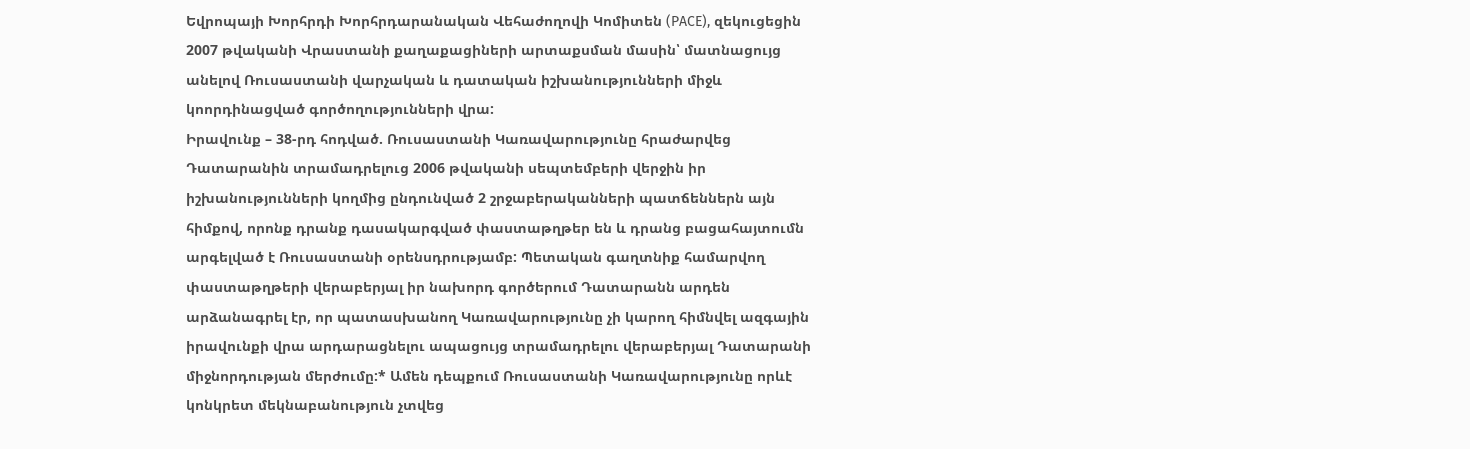Եվրոպայի Խորհրդի Խորհրդարանական Վեհաժողովի Կոմիտեն (PACE), զեկուցեցին 2007 թվականի Վրաստանի քաղաքացիների արտաքսման մասին՝ մատնացույց անելով Ռուսաստանի վարչական և դատական իշխանությունների միջև կոորդինացված գործողությունների վրա:
Իրավունք – 38-րդ հոդված. Ռուսաստանի Կառավարությունը հրաժարվեց Դատարանին տրամադրելուց 2006 թվականի սեպտեմբերի վերջին իր իշխանությունների կողմից ընդունված 2 շրջաբերականների պատճեններն այն հիմքով, որոնք դրանք դասակարգված փաստաթղթեր են և դրանց բացահայտումն արգելված է Ռուսաստանի օրենսդրությամբ: Պետական գաղտնիք համարվող փաստաթղթերի վերաբերյալ իր նախորդ գործերում Դատարանն արդեն արձանագրել էր, որ պատասխանող Կառավարությունը չի կարող հիմնվել ազգային իրավունքի վրա արդարացնելու ապացույց տրամադրելու վերաբերյալ Դատարանի միջնորդության մերժումը:* Ամեն դեպքում Ռուսաստանի Կառավարությունը որևէ կոնկրետ մեկնաբանություն չտվեց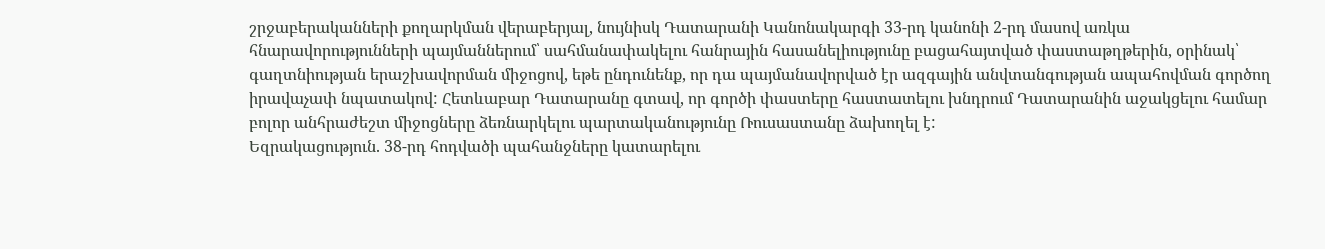շրջաբերականների քողարկման վերաբերյալ, նույնիսկ Դատարանի Կանոնակարգի 33-րդ կանոնի 2-րդ մասով առկա հնարավորությունների պայմաններում՝ սահմանափակելու հանրային հասանելիությունը բացահայտված փաստաթղթերին, օրինակ՝ գաղտնիության երաշխավորման միջոցով, եթե ընդունենք, որ դա պայմանավորված էր ազգային անվտանգության ապահովման գործող իրավաչափ նպատակով: Հետևաբար Դատարանը գտավ, որ գործի փաստերը հաստատելու խնդրում Դատարանին աջակցելու համար բոլոր անհրաժեշտ միջոցները ձեռնարկելու պարտականությունը Ռուսաստանը ձախողել է:
Եզրակացություն. 38-րդ հոդվածի պահանջները կատարելու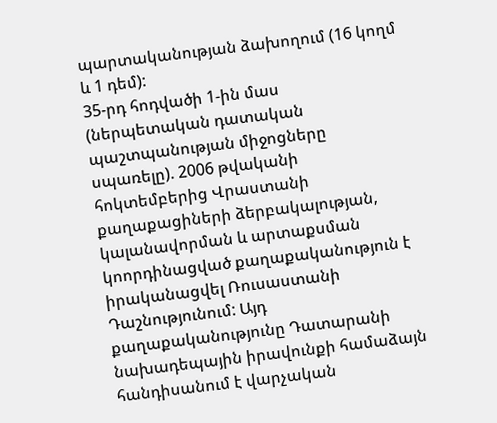պարտականության ձախողում (16 կողմ և 1 դեմ):
35-րդ հոդվածի 1-ին մաս (ներպետական դատական պաշտպանության միջոցները սպառելը). 2006 թվականի հոկտեմբերից Վրաստանի քաղաքացիների ձերբակալության, կալանավորման և արտաքսման կոորդինացված քաղաքականություն է իրականացվել Ռուսաստանի Դաշնությունում: Այդ քաղաքականությունը Դատարանի նախադեպային իրավունքի համաձայն հանդիսանում է վարչական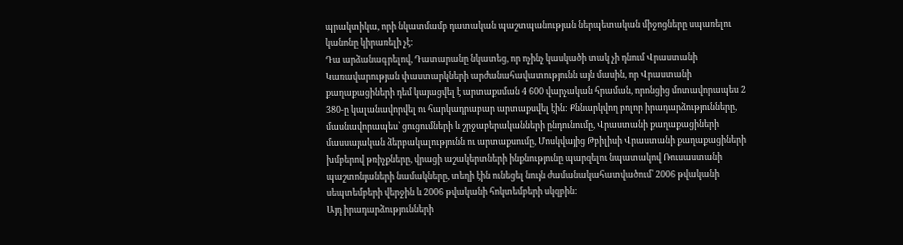պրակտիկա, որի նկատմամբ դատական պաշտպանության ներպետական միջոցները սպառելու կանոնը կիրառելի չէ:
Դա արձանագրելով, Դատարանը նկատեց, որ ոչինչ կասկածի տակ չի դնում Վրաստանի Կառավարության փաստարկների արժանահավատությունն այն մասին, որ Վրաստանի քաղաքացիների դեմ կայացվել է արտաքսման 4 600 վարչական հրաման, որոնցից մոտավորապես 2 380-ը կալանավորվել ու հարկադրաբար արտաքսվել էին: Քննարկվող բոլոր իրադարձությունները, մասնավորապես՝ ցուցումների և շրջաբերականների ընդունումը, Վրաստանի քաղաքացիների մասսայական ձերբակալությունն ու արտաքսումը, Մոսկվայից Թբիլիսի Վրաստանի քաղաքացիների խմբերով թռիչքները, վրացի աշակերտների ինքնությունը պարզելու նպատակով Ռուսաստանի պաշտոնյաների նամակները, տեղի էին ունեցել նույն ժամանակահատվածում՝ 2006 թվականի սեպտեմբերի վերջին և 2006 թվականի հոկտեմբերի սկզբին:
Այդ իրադարձությունների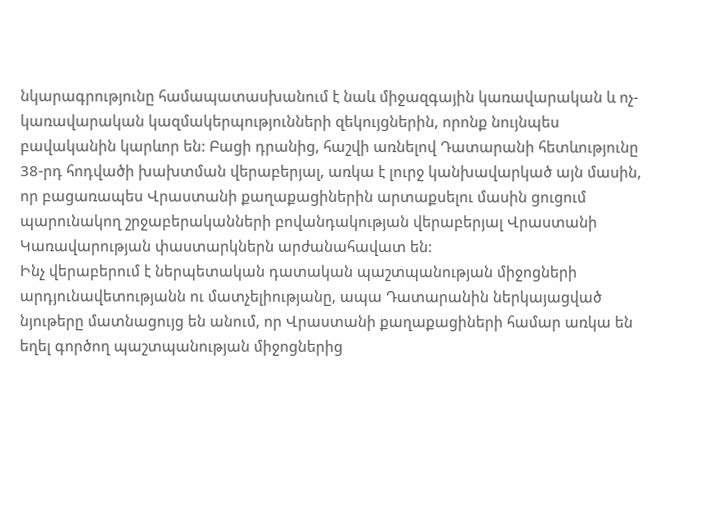նկարագրությունը համապատասխանում է նաև միջազգային կառավարական և ոչ-կառավարական կազմակերպությունների զեկույցներին, որոնք նույնպես բավականին կարևոր են: Բացի դրանից, հաշվի առնելով Դատարանի հետևությունը 38-րդ հոդվածի խախտման վերաբերյալ, առկա է լուրջ կանխավարկած այն մասին, որ բացառապես Վրաստանի քաղաքացիներին արտաքսելու մասին ցուցում պարունակող շրջաբերականների բովանդակության վերաբերյալ Վրաստանի Կառավարության փաստարկներն արժանահավատ են:
Ինչ վերաբերում է ներպետական դատական պաշտպանության միջոցների արդյունավետությանն ու մատչելիությանը, ապա Դատարանին ներկայացված նյութերը մատնացույց են անում, որ Վրաստանի քաղաքացիների համար առկա են եղել գործող պաշտպանության միջոցներից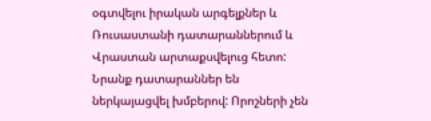օգտվելու իրական արգելքներ և Ռուսաստանի դատարաններում և Վրաստան արտաքսվելուց հետո: Նրանք դատարաններ են ներկայացվել խմբերով: Որոշների չեն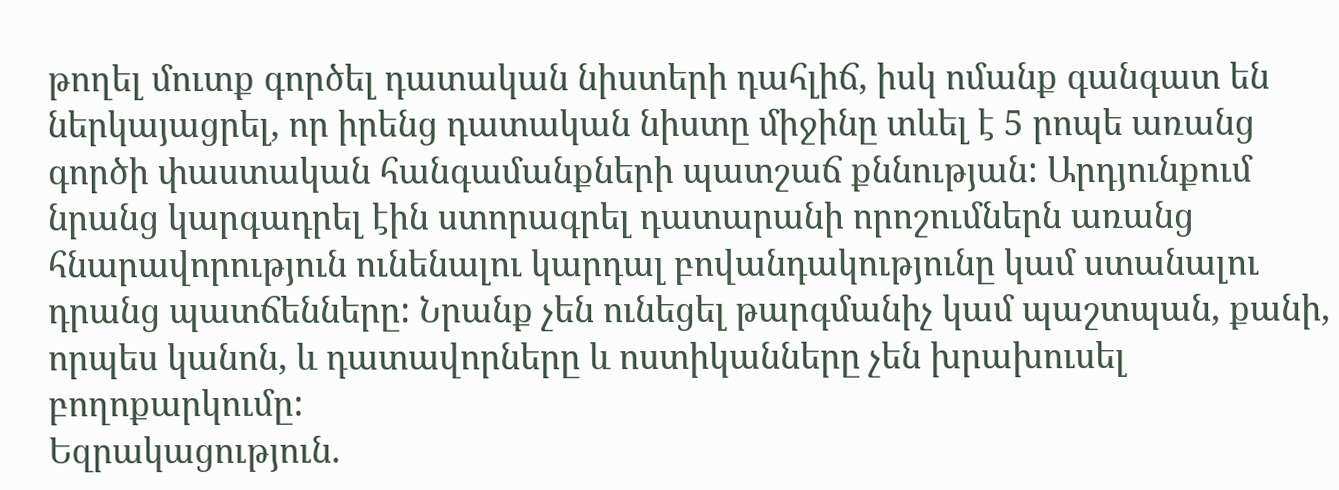թողել մուտք գործել դատական նիստերի դահլիճ, իսկ ոմանք գանգատ են ներկայացրել, որ իրենց դատական նիստը միջինը տևել է 5 րոպե առանց գործի փաստական հանգամանքների պատշաճ քննության: Արդյունքում նրանց կարգադրել էին ստորագրել դատարանի որոշումներն առանց հնարավորություն ունենալու կարդալ բովանդակությունը կամ ստանալու դրանց պատճենները: Նրանք չեն ունեցել թարգմանիչ կամ պաշտպան, քանի, որպես կանոն, և դատավորները և ոստիկանները չեն խրախուսել բողոքարկումը:
Եզրակացություն.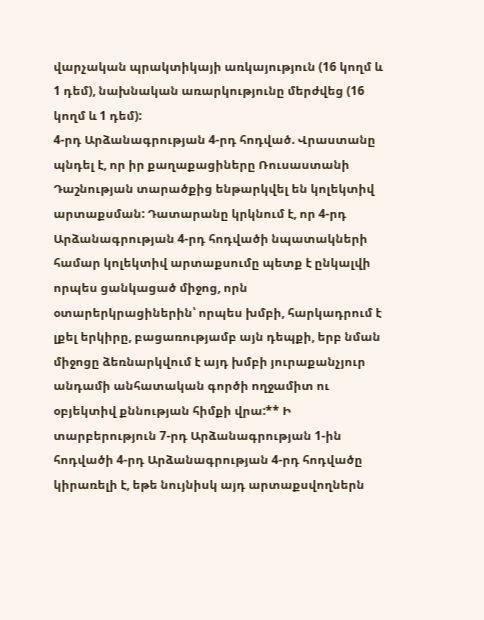վարչական պրակտիկայի առկայություն (16 կողմ և 1 դեմ), նախնական առարկությունը մերժվեց (16 կողմ և 1 դեմ):
4-րդ Արձանագրության 4-րդ հոդված. Վրաստանը պնդել է, որ իր քաղաքացիները Ռուսաստանի Դաշնության տարածքից ենթարկվել են կոլեկտիվ արտաքսման: Դատարանը կրկնում է, որ 4-րդ Արձանագրության 4-րդ հոդվածի նպատակների համար կոլեկտիվ արտաքսումը պետք է ընկալվի որպես ցանկացած միջոց, որն օտարերկրացիներին՝ որպես խմբի, հարկադրում է լքել երկիրը, բացառությամբ այն դեպքի, երբ նման միջոցը ձեռնարկվում է այդ խմբի յուրաքանչյուր անդամի անհատական գործի ողջամիտ ու օբյեկտիվ քննության հիմքի վրա:** Ի տարբերություն 7-րդ Արձանագրության 1-ին հոդվածի 4-րդ Արձանագրության 4-րդ հոդվածը կիրառելի է, եթե նույնիսկ այդ արտաքսվողներն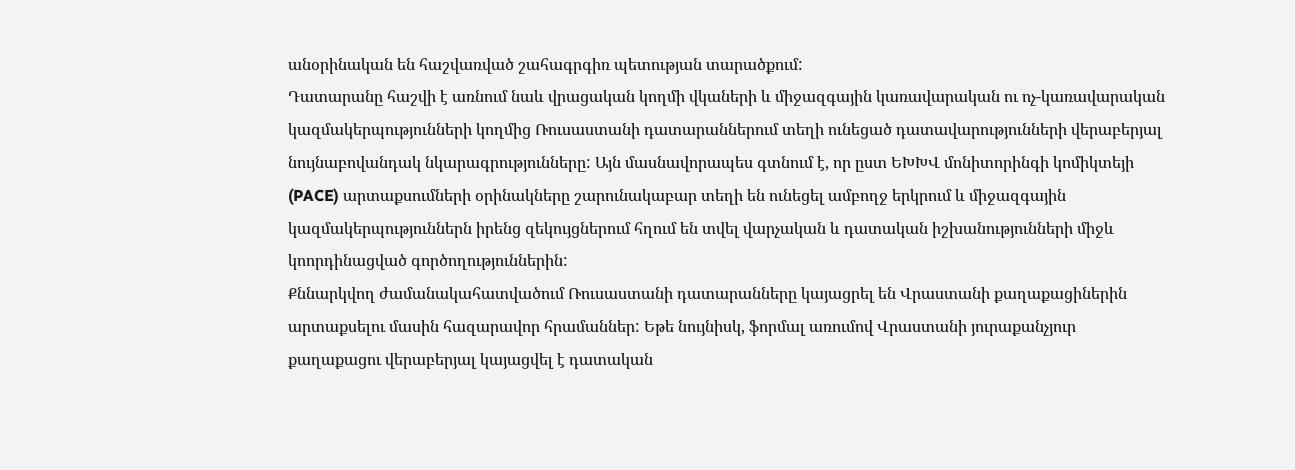անօրինական են հաշվառված շահագրգիռ պետության տարածքում:
Դատարանը հաշվի է առնում նաև վրացական կողմի վկաների և միջազգային կառավարական ու ոչ-կառավարական կազմակերպությունների կողմից Ռուսաստանի դատարաններում տեղի ունեցած դատավարությունների վերաբերյալ նույնաբովանդակ նկարագրությունները: Այն մասնավորապես գտնում է, որ ըստ ԵԽԽՎ մոնիտորինգի կոմիկտեյի (PACE) արտաքսումների օրինակները շարունակաբար տեղի են ունեցել ամբողջ երկրում և միջազգային կազմակերպություններն իրենց զեկույցներում հղում են տվել վարչական և դատական իշխանությունների միջև կոորդինացված գործողություններին:
Քննարկվող ժամանակահատվածում Ռուսաստանի դատարանները կայացրել են Վրաստանի քաղաքացիներին արտաքսելու մասին հազարավոր հրամաններ: Եթե նույնիսկ, ֆորմալ առումով Վրաստանի յուրաքանչյուր քաղաքացու վերաբերյալ կայացվել է դատական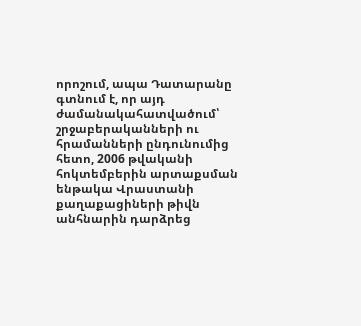որոշում, ապա Դատարանը գտնում է, որ այդ ժամանակահատվածում՝ շրջաբերականների ու հրամանների ընդունումից հետո, 2006 թվականի հոկտեմբերին արտաքսման ենթակա Վրաստանի քաղաքացիների թիվն անհնարին դարձրեց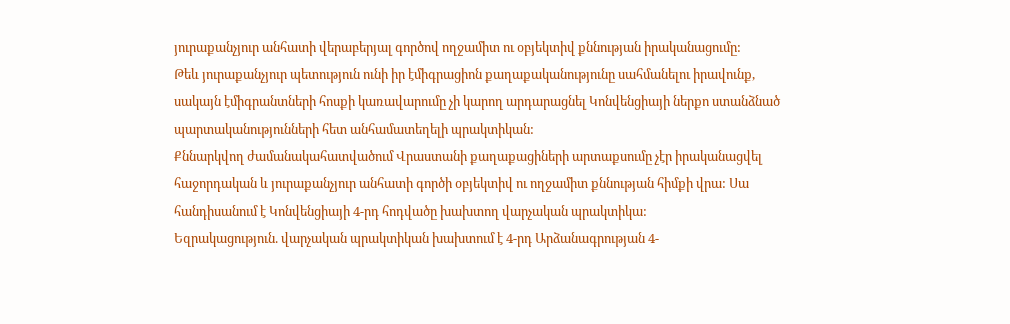յուրաքանչյուր անհատի վերաբերյալ գործով ողջամիտ ու օբյեկտիվ քննության իրականացումը:
Թեև յուրաքանչյուր պետություն ունի իր էմիգրացիոն քաղաքականությունը սահմանելու իրավունք, սակայն էմիգրանտների հոսքի կառավարումը չի կարող արդարացնել Կոնվենցիայի ներքո ստանձնած պարտականությունների հետ անհամատեղելի պրակտիկան:
Քննարկվող ժամանակահատվածում Վրաստանի քաղաքացիների արտաքսումը չէր իրականացվել հաջորդական և յուրաքանչյուր անհատի գործի օբյեկտիվ ու ողջամիտ քննության հիմքի վրա: Սա հանդիսանում է Կոնվենցիայի 4-րդ հոդվածը խախտող վարչական պրակտիկա:
Եզրակացություն. վարչական պրակտիկան խախտում է 4-րդ Արձանագրության 4-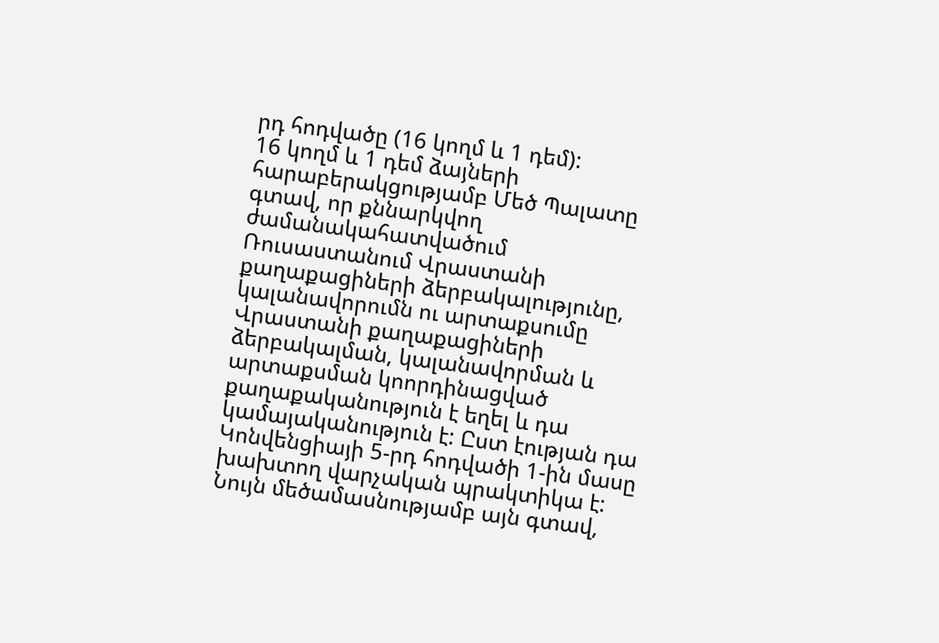րդ հոդվածը (16 կողմ և 1 դեմ):
16 կողմ և 1 դեմ ձայների հարաբերակցությամբ Մեծ Պալատը գտավ, որ քննարկվող ժամանակահատվածում Ռուսաստանում Վրաստանի քաղաքացիների ձերբակալությունը, կալանավորումն ու արտաքսումը Վրաստանի քաղաքացիների ձերբակալման, կալանավորման և արտաքսման կոորդինացված քաղաքականություն է եղել և դա կամայականություն է: Ըստ էության դա Կոնվենցիայի 5-րդ հոդվածի 1-ին մասը խախտող վարչական պրակտիկա է: Նույն մեծամասնությամբ այն գտավ,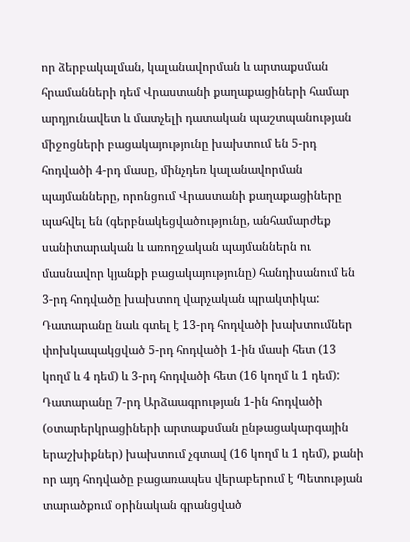որ ձերբակալման, կալանավորման և արտաքսման հրամանների դեմ Վրաստանի քաղաքացիների համար արդյունավետ և մատչելի դատական պաշտպանության միջոցների բացակայությունը խախտում են 5-րդ հոդվածի 4-րդ մասը, մինչդեռ կալանավորման պայմանները, որոնցում Վրաստանի քաղաքացիները պահվել են (գերբնակեցվածությունը, անհամարժեք սանիտարական և առողջական պայմաններն ու մասնավոր կյանքի բացակայությունը) հանդիսանում են 3-րդ հոդվածը խախտող վարչական պրակտիկա: Դատարանը նաև գտել է 13-րդ հոդվածի խախտումներ փոխկապակցված 5-րդ հոդվածի 1-ին մասի հետ (13 կողմ և 4 դեմ) և 3-րդ հոդվածի հետ (16 կողմ և 1 դեմ):
Դատարանը 7-րդ Արձաագրության 1-ին հոդվածի (օտարերկրացիների արտաքսման ընթացակարգային երաշխիքներ) խախտում չգտավ (16 կողմ և 1 դեմ), քանի որ այդ հոդվածը բացառապես վերաբերում է Պետության տարածքում օրինական գրանցված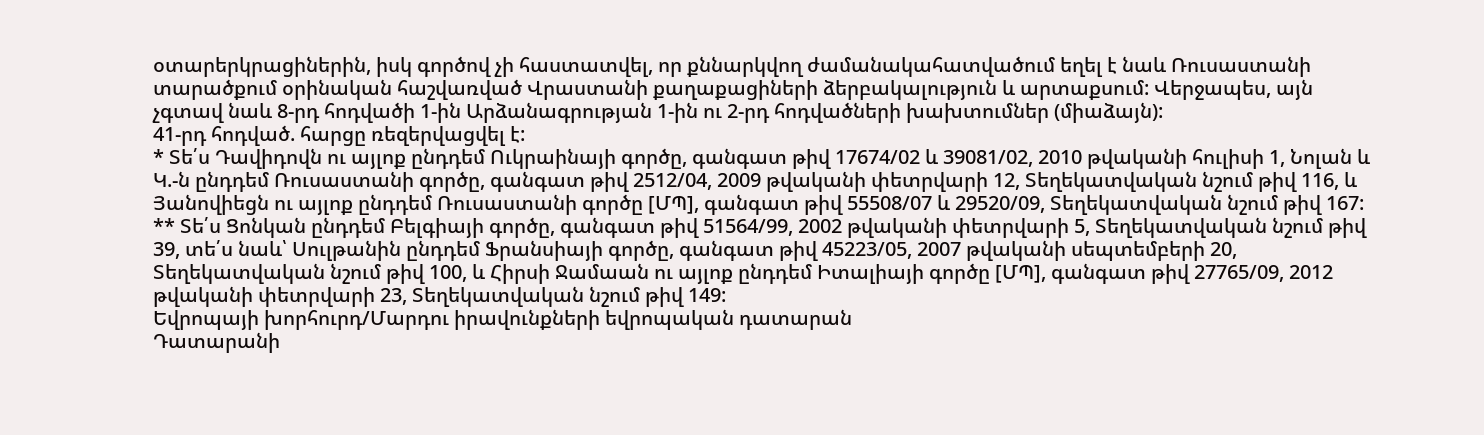օտարերկրացիներին, իսկ գործով չի հաստատվել, որ քննարկվող ժամանակահատվածում եղել է նաև Ռուսաստանի տարածքում օրինական հաշվառված Վրաստանի քաղաքացիների ձերբակալություն և արտաքսում: Վերջապես, այն չգտավ նաև 8-րդ հոդվածի 1-ին Արձանագրության 1-ին ու 2-րդ հոդվածների խախտումներ (միաձայն):
41-րդ հոդված. հարցը ռեզերվացվել է:
* Տե՛ս Դավիդովն ու այլոք ընդդեմ Ուկրաինայի գործը, գանգատ թիվ 17674/02 և 39081/02, 2010 թվականի հուլիսի 1, Նոլան և Կ.-ն ընդդեմ Ռուսաստանի գործը, գանգատ թիվ 2512/04, 2009 թվականի փետրվարի 12, Տեղեկատվական նշում թիվ 116, և Յանովիեցն ու այլոք ընդդեմ Ռուսաստանի գործը [ՄՊ], գանգատ թիվ 55508/07 և 29520/09, Տեղեկատվական նշում թիվ 167:
** Տե՛ս Ցոնկան ընդդեմ Բելգիայի գործը, գանգատ թիվ 51564/99, 2002 թվականի փետրվարի 5, Տեղեկատվական նշում թիվ 39, տե՛ս նաև՝ Սուլթանին ընդդեմ Ֆրանսիայի գործը, գանգատ թիվ 45223/05, 2007 թվականի սեպտեմբերի 20, Տեղեկատվական նշում թիվ 100, և Հիրսի Ջամաան ու այլոք ընդդեմ Իտալիայի գործը [ՄՊ], գանգատ թիվ 27765/09, 2012 թվականի փետրվարի 23, Տեղեկատվական նշում թիվ 149:
Եվրոպայի խորհուրդ/Մարդու իրավունքների եվրոպական դատարան
Դատարանի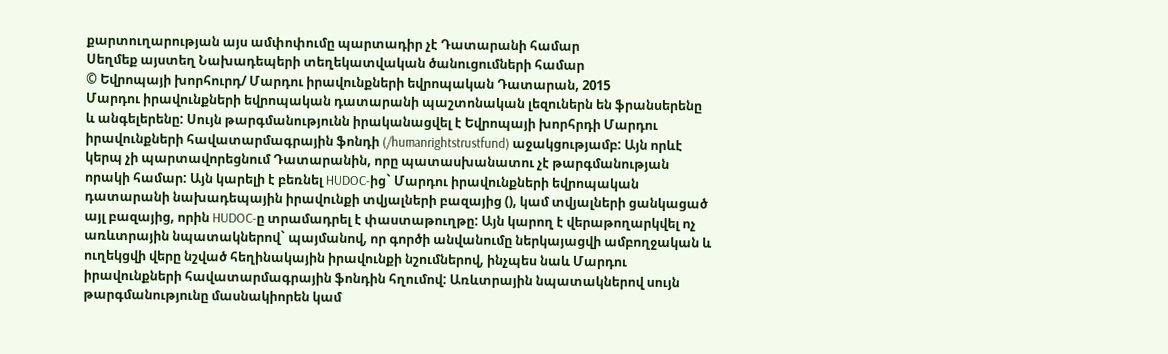քարտուղարության այս ամփոփումը պարտադիր չէ Դատարանի համար
Սեղմեք այստեղ Նախադեպերի տեղեկատվական ծանուցումների համար
© Եվրոպայի խորհուրդ/ Մարդու իրավունքների եվրոպական Դատարան, 2015
Մարդու իրավունքների եվրոպական դատարանի պաշտոնական լեզուներն են ֆրանսերենը և անգելերենը: Սույն թարգմանությունն իրականացվել է Եվրոպայի խորհրդի Մարդու իրավունքների հավատարմագրային ֆոնդի (/humanrightstrustfund) աջակցությամբ: Այն որևէ կերպ չի պարտավորեցնում Դատարանին, որը պատասխանատու չէ թարգմանության որակի համար: Այն կարելի է բեռնել HUDOC-ից` Մարդու իրավունքների եվրոպական դատարանի նախադեպային իրավունքի տվյալների բազայից (), կամ տվյալների ցանկացած այլ բազայից, որին HUDOC-ը տրամադրել է փաստաթուղթը: Այն կարող է վերաթողարկվել ոչ առևտրային նպատակներով` պայմանով, որ գործի անվանումը ներկայացվի ամբողջական և ուղեկցվի վերը նշված հեղինակային իրավունքի նշումներով, ինչպես նաև Մարդու իրավունքների հավատարմագրային ֆոնդին հղումով: Առևտրային նպատակներով սույն թարգմանությունը մասնակիորեն կամ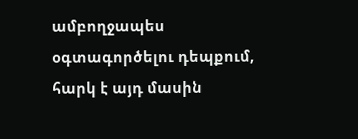ամբողջապես օգտագործելու դեպքում, հարկ է այդ մասին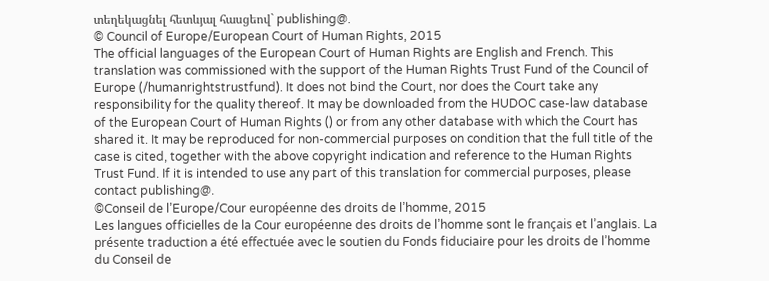տեղեկացնել հետևյալ հասցեով` publishing@.
© Council of Europe/European Court of Human Rights, 2015
The official languages of the European Court of Human Rights are English and French. This translation was commissioned with the support of the Human Rights Trust Fund of the Council of Europe (/humanrightstrustfund). It does not bind the Court, nor does the Court take any responsibility for the quality thereof. It may be downloaded from the HUDOC case-law database of the European Court of Human Rights () or from any other database with which the Court has shared it. It may be reproduced for non-commercial purposes on condition that the full title of the case is cited, together with the above copyright indication and reference to the Human Rights Trust Fund. If it is intended to use any part of this translation for commercial purposes, please contact publishing@.
©Conseil de l’Europe/Cour européenne des droits de l’homme, 2015
Les langues officielles de la Cour européenne des droits de l’homme sont le français et l’anglais. La présente traduction a été effectuée avec le soutien du Fonds fiduciaire pour les droits de l’homme du Conseil de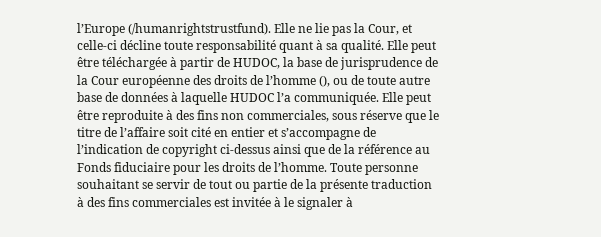l’Europe (/humanrightstrustfund). Elle ne lie pas la Cour, et celle-ci décline toute responsabilité quant à sa qualité. Elle peut être téléchargée à partir de HUDOC, la base de jurisprudence de la Cour européenne des droits de l’homme (), ou de toute autre base de données à laquelle HUDOC l’a communiquée. Elle peut être reproduite à des fins non commerciales, sous réserve que le titre de l’affaire soit cité en entier et s’accompagne de l’indication de copyright ci-dessus ainsi que de la référence au Fonds fiduciaire pour les droits de l’homme. Toute personne souhaitant se servir de tout ou partie de la présente traduction à des fins commerciales est invitée à le signaler à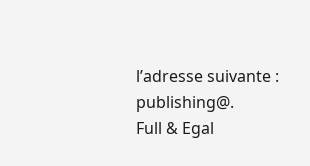l’adresse suivante : publishing@.
Full & Egal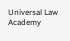Universal Law Academy